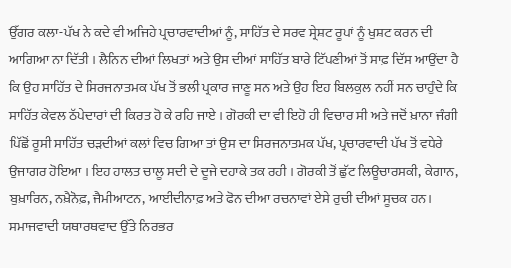ਉੱਗਰ ਕਲਾ-ਪੱਖ ਨੇ ਕਦੇ ਵੀ ਅਜਿਹੇ ਪ੍ਰਚਾਰਵਾਦੀਆਂ ਨੂੰ, ਸਾਹਿੱਤ ਦੇ ਸਰਵ ਸ੍ਰੇਸ਼ਟ ਰੂਪਾਂ ਨੂੰ ਖੁਸ਼ਟ ਕਰਨ ਦੀ ਆਗਿਆ ਨਾ ਦਿੱਤੀ । ਲੈਨਿਨ ਦੀਆਂ ਲਿਖਤਾਂ ਅਤੇ ਉਸ ਦੀਆਂ ਸਾਹਿੱਤ ਬਾਰੇ ਟਿੱਪਣੀਆਂ ਤੋਂ ਸਾਫ਼ ਦਿੱਸ ਆਉਂਦਾ ਹੈ ਕਿ ਉਹ ਸਾਹਿੱਤ ਦੇ ਸਿਰਜਨਾਤਮਕ ਪੱਖ ਤੋਂ ਭਲੀ ਪ੍ਰਕਾਰ ਜਾਣੂ ਸਨ ਅਤੇ ਉਹ ਇਹ ਬਿਲਕੁਲ ਨਹੀਂ ਸਨ ਚਾਹੁੰਦੇ ਕਿ ਸਾਹਿੱਤ ਕੇਵਲ ਠੱਪੇਦਾਰਾਂ ਦੀ ਕਿਰਤ ਹੋ ਕੇ ਰਹਿ ਜਾਏ । ਗੋਰਕੀ ਦਾ ਵੀ ਇਹੋ ਹੀ ਵਿਚਾਰ ਸੀ ਅਤੇ ਜਦੋਂ ਖ਼ਾਨਾ ਜੰਗੀ ਪਿੱਛੋਂ ਰੂਸੀ ਸਾਹਿੱਤ ਚੜਦੀਆਂ ਕਲਾਂ ਵਿਚ ਗਿਆ ਤਾਂ ਉਸ ਦਾ ਸਿਰਜਨਾਤਮਕ ਪੱਖ, ਪ੍ਰਚਾਰਵਾਦੀ ਪੱਖ ਤੋਂ ਵਧੇਰੇ ਉਜਾਗਰ ਹੋਇਆ । ਇਹ ਹਾਲਤ ਚਾਲੂ ਸਦੀ ਦੇ ਦੂਜੇ ਦਹਾਕੇ ਤਕ ਰਹੀ । ਗੋਰਕੀ ਤੋਂ ਛੁੱਟ ਲਿਊਚਾਰਸਕੀ, ਕੇਗਾਨ, ਬੁਖ਼ਾਰਿਨ, ਨਖ਼ੈਨੋਫ਼, ਜੈਮੀਆਟਨ, ਆਈਦੀਨਾਫ਼ ਅਤੇ ਫੋਨ ਦੀਆ ਰਚਨਾਵਾਂ ਏਸੇ ਰੁਚੀ ਦੀਆਂ ਸੂਚਕ ਹਨ। ਸਮਾਜਵਾਦੀ ਯਥਾਰਥਵਾਦ ਉੱਤੇ ਨਿਰਭਰ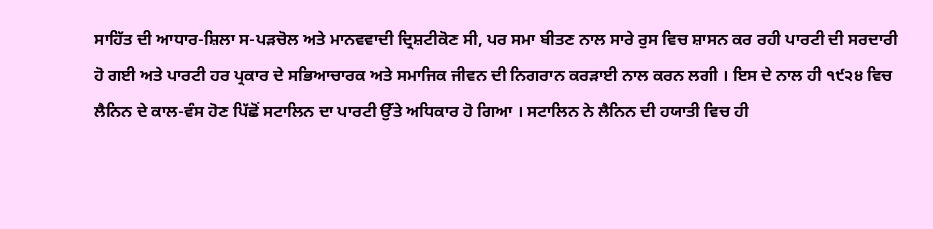ਸਾਹਿੱਤ ਦੀ ਆਧਾਰ-ਸ਼ਿਲਾ ਸ-ਪੜਚੋਲ ਅਤੇ ਮਾਨਵਵਾਦੀ ਦ੍ਰਿਸ਼ਟੀਕੋਣ ਸੀ, ਪਰ ਸਮਾ ਬੀਤਣ ਨਾਲ ਸਾਰੇ ਰੁਸ ਵਿਚ ਸ਼ਾਸਨ ਕਰ ਰਹੀ ਪਾਰਟੀ ਦੀ ਸਰਦਾਰੀ ਹੋ ਗਈ ਅਤੇ ਪਾਰਟੀ ਹਰ ਪ੍ਰਕਾਰ ਦੇ ਸਭਿਆਚਾਰਕ ਅਤੇ ਸਮਾਜਿਕ ਜੀਵਨ ਦੀ ਨਿਗਰਾਨ ਕਰੜਾਈ ਨਾਲ ਕਰਨ ਲਗੀ । ਇਸ ਦੇ ਨਾਲ ਹੀ ੧੯੨੪ ਵਿਚ ਲੈਨਿਨ ਦੇ ਕਾਲ-ਵੰਸ ਹੋਣ ਪਿੱਛੋਂ ਸਟਾਲਿਨ ਦਾ ਪਾਰਟੀ ਉੱਤੇ ਅਧਿਕਾਰ ਹੋ ਗਿਆ । ਸਟਾਲਿਨ ਨੇ ਲੈਨਿਨ ਦੀ ਹਯਾਤੀ ਵਿਚ ਹੀ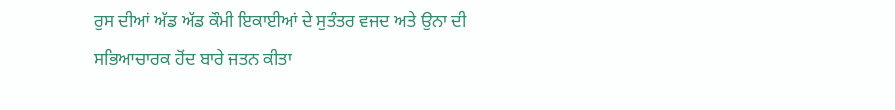ਰੁਸ ਦੀਆਂ ਅੱਡ ਅੱਡ ਕੌਮੀ ਇਕਾਈਆਂ ਦੇ ਸੁਤੰਤਰ ਵਜਦ ਅਤੇ ਉਨਾ ਦੀ ਸਭਿਆਚਾਰਕ ਹੋਂਦ ਬਾਰੇ ਜਤਨ ਕੀਤਾ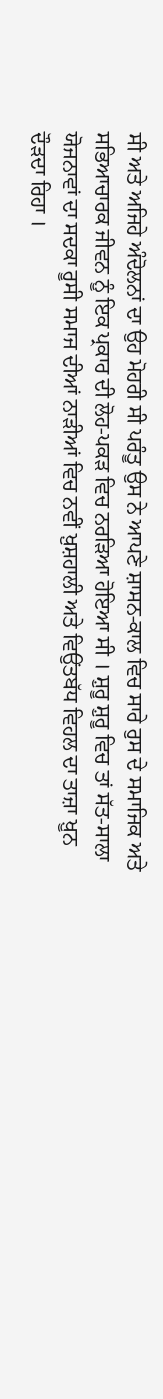ਸੀ ਅਤੇ ਅਜਿਹੇ ਅੰਦੋਲਨਾਂ ਦਾ ਉਹ ਮੋਹਰੀ ਸੀ ਪਰੰਤੂ ਉਸ ਨੇ ਆਪਣੇ ਸ਼ਾਸਨ-ਕਾਲ ਵਿਚ ਸਾਰੇ ਰੁਸ ਦੇ ਸਮਾਜਿਕ ਅਤੇ ਸਭਿਆਚਾਰਕ ਜੀਵਨ ਨੂੰ ਇਕ ਪ੍ਰਕਾਰ ਦੀ ਲੋਹ-ਪਕੜ ਵਿਚ ਨਰੜਿਆ ਹੋਇਆ ਸੀ । ਸ਼ੁਰੂ ਸ਼ੁਰੂ ਵਿਚ ਤਾਂ ਸੱਤ-ਸਾਲਾ ਯੋਜਨਾਵਾਂ ਦਾ ਸਦਕਾ ਰੂਸੀ ਸਮਾਜ ਦੀਆਂ ਨਾੜੀਆਂ ਵਿਚ ਨਵੀਂ ਖ਼ੁਸ਼ਹਾਲੀ ਅਤੇ ਵਿਉਂਤਬੱਧ ਵਿਹਲ ਦਾ ਤਾਜ਼ਾ ਖ਼ੂਨ ਦੌੜਦਾ ਰਿਹਾ ।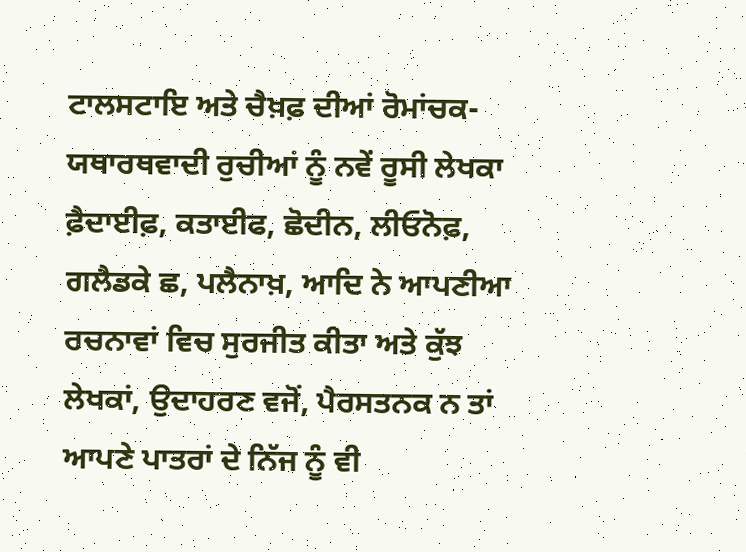ਟਾਲਸਟਾਇ ਅਤੇ ਚੈਖ਼ਫ਼ ਦੀਆਂ ਰੋਮਾਂਚਕ-ਯਥਾਰਥਵਾਦੀ ਰੁਚੀਆਂ ਨੂੰ ਨਵੇਂ ਰੂਸੀ ਲੇਖਕਾ ਫ਼ੈਦਾਈਫ਼, ਕਤਾਈਫ, ਛੋਦੀਨ, ਲੀਓਨੋਫ਼, ਗਲੈਡਕੇ ਛ, ਪਲੈਨਾਖ਼, ਆਦਿ ਨੇ ਆਪਣੀਆ ਰਚਨਾਵਾਂ ਵਿਚ ਸੁਰਜੀਤ ਕੀਤਾ ਅਤੇ ਕੁੱਝ ਲੇਖਕਾਂ, ਉਦਾਹਰਣ ਵਜੋਂ, ਪੈਰਸਤਨਕ ਨ ਤਾਂ ਆਪਣੇ ਪਾਤਰਾਂ ਦੇ ਨਿੱਜ ਨੂੰ ਵੀ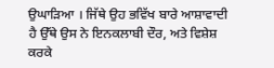ਉਘਾੜਿਆ । ਜਿੱਥੇ ਉਹ ਭਵਿੱਖ ਬਾਰੇ ਆਸ਼ਾਵਾਦੀ ਹੈ ਉੱਥੇ ਉਸ ਨੇ ਇਨਕਲਾਬੀ ਦੌਰ, ਅਤੇ ਵਿਸ਼ੇਸ਼ ਕਰਕੇ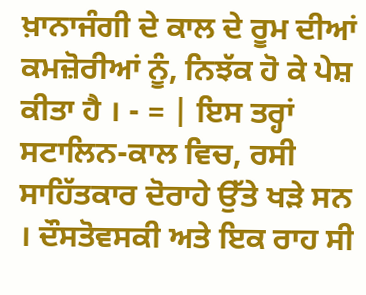ਖ਼ਾਨਾਜੰਗੀ ਦੇ ਕਾਲ ਦੇ ਰੂਮ ਦੀਆਂ ਕਮਜ਼ੋਰੀਆਂ ਨੂੰ, ਨਿਝੱਕ ਹੋ ਕੇ ਪੇਸ਼ ਕੀਤਾ ਹੈ । - = | ਇਸ ਤਰ੍ਹਾਂ ਸਟਾਲਿਨ-ਕਾਲ ਵਿਚ, ਰਸੀ ਸਾਹਿੱਤਕਾਰ ਦੋਰਾਹੇ ਉੱਤੇ ਖੜੇ ਸਨ । ਦੌਸਤੋਵਸਕੀ ਅਤੇ ਇਕ ਰਾਹ ਸੀ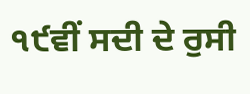੧੯ਵੀਂ ਸਦੀ ਦੇ ਰੁਸੀ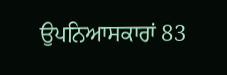ਉਪਨਿਆਸਕਾਰਾਂ 83